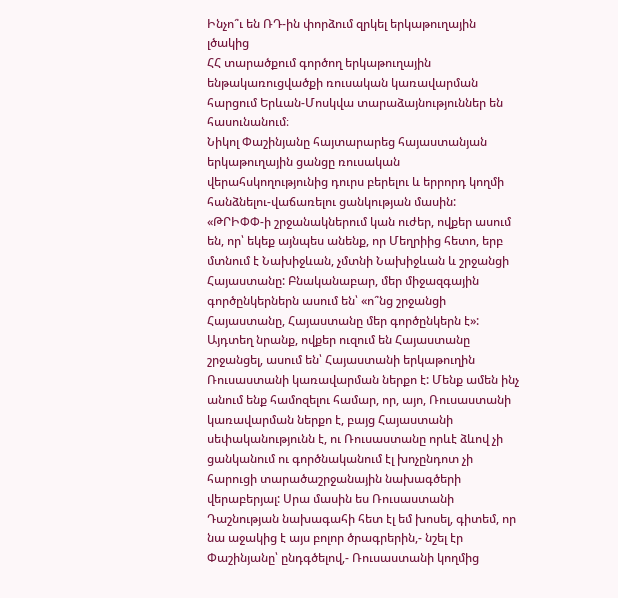Ինչո՞ւ են ՌԴ-ին փորձում զրկել երկաթուղային լծակից
ՀՀ տարածքում գործող երկաթուղային ենթակառուցվածքի ռուսական կառավարման հարցում Երևան-Մոսկվա տարաձայնություններ են հասունանում։
Նիկոլ Փաշինյանը հայտարարեց հայաստանյան երկաթուղային ցանցը ռուսական վերահսկողությունից դուրս բերելու և երրորդ կողմի հանձնելու-վաճառելու ցանկության մասին:
«ԹՐԻՓՓ-ի շրջանակներում կան ուժեր, ովքեր ասում են, որ՝ եկեք այնպես անենք, որ Մեղրիից հետո, երբ մտնում է Նախիջևան, չմտնի Նախիջևան և շրջանցի Հայաստանը: Բնականաբար, մեր միջազգային գործընկերներն ասում են՝ «ո՞նց շրջանցի Հայաստանը, Հայաստանը մեր գործընկերն է»: Այդտեղ նրանք, ովքեր ուզում են Հայաստանը շրջանցել, ասում են՝ Հայաստանի երկաթուղին Ռուսաստանի կառավարման ներքո է: Մենք ամեն ինչ անում ենք համոզելու համար, որ, այո, Ռուսաստանի կառավարման ներքո է, բայց Հայաստանի սեփականությունն է, ու Ռուսաստանը որևէ ձևով չի ցանկանում ու գործնականում էլ խոչընդոտ չի հարուցի տարածաշրջանային նախագծերի վերաբերյալ: Սրա մասին ես Ռուսաստանի Դաշնության նախագահի հետ էլ եմ խոսել, գիտեմ, որ նա աջակից է այս բոլոր ծրագրերին,- նշել էր Փաշինյանը՝ ընդգծելով,- Ռուսաստանի կողմից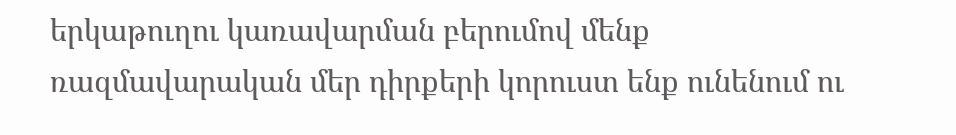երկաթուղու կառավարման բերումով մենք ռազմավարական մեր դիրքերի կորուստ ենք ունենում ու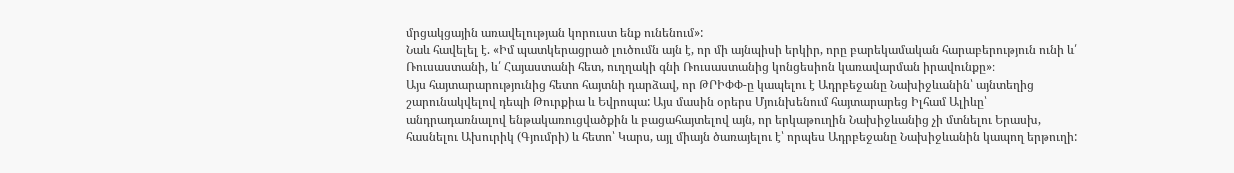մրցակցային առավելության կորուստ ենք ունենում»:
Նաև հավելել է. «Իմ պատկերացրած լուծումն այն է, որ մի այնպիսի երկիր, որը բարեկամական հարաբերություն ունի և՛ Ռուսաստանի, և՛ Հայաստանի հետ, ուղղակի գնի Ռուսաստանից կոնցեսիոն կառավարման իրավունքը»։
Այս հայտարարությունից հետո հայտնի դարձավ, որ ԹՐԻՓՓ-ը կապելու է Ադրբեջանը Նախիջևանին՝ այնտեղից շարունակվելով դեպի Թուրքիա և Եվրոպա: Այս մասին օրերս Մյունխենում հայտարարեց Իլհամ Ալիևը՝ անդրադառնալով ենթակառուցվածքին և բացահայտելով այն, որ երկաթուղին Նախիջևանից չի մտնելու Երասխ, հասնելու Ախուրիկ (Գյումրի) և հետո՝ Կարս, այլ միայն ծառայելու է՝ որպես Ադրբեջանը Նախիջևանին կապող երթուղի: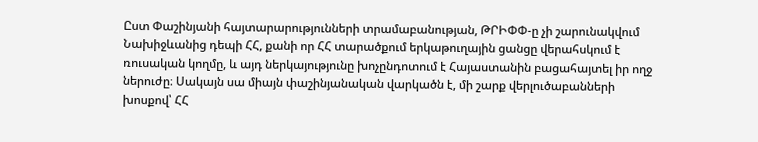Ըստ Փաշինյանի հայտարարությունների տրամաբանության, ԹՐԻՓՓ-ը չի շարունակվում Նախիջևանից դեպի ՀՀ, քանի որ ՀՀ տարածքում երկաթուղային ցանցը վերահսկում է ռուսական կողմը, և այդ ներկայությունը խոչընդոտում է Հայաստանին բացահայտել իր ողջ ներուժը։ Սակայն սա միայն փաշինյանական վարկածն է, մի շարք վերլուծաբանների խոսքով՝ ՀՀ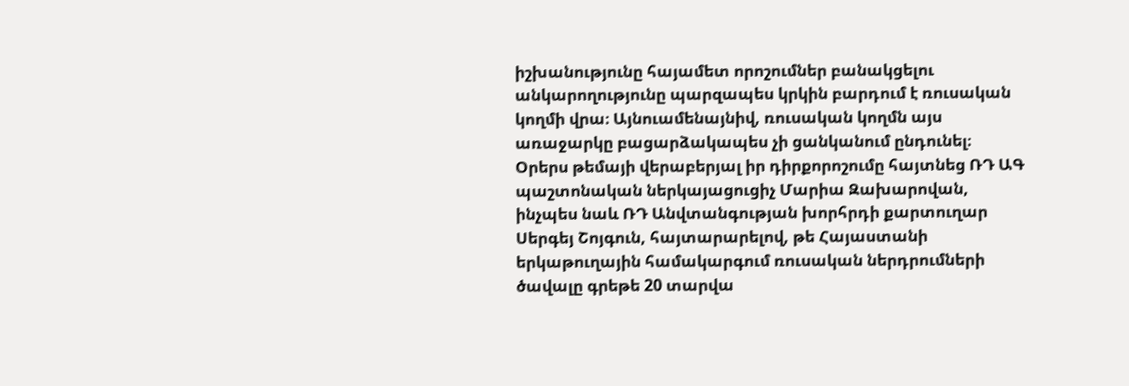իշխանությունը հայամետ որոշումներ բանակցելու անկարողությունը պարզապես կրկին բարդում է ռուսական կողմի վրա։ Այնուամենայնիվ, ռուսական կողմն այս առաջարկը բացարձակապես չի ցանկանում ընդունել։
Օրերս թեմայի վերաբերյալ իր դիրքորոշումը հայտնեց ՌԴ ԱԳ պաշտոնական ներկայացուցիչ Մարիա Զախարովան, ինչպես նաև ՌԴ Անվտանգության խորհրդի քարտուղար Սերգեյ Շոյգուն, հայտարարելով, թե Հայաստանի երկաթուղային համակարգում ռուսական ներդրումների ծավալը գրեթե 20 տարվա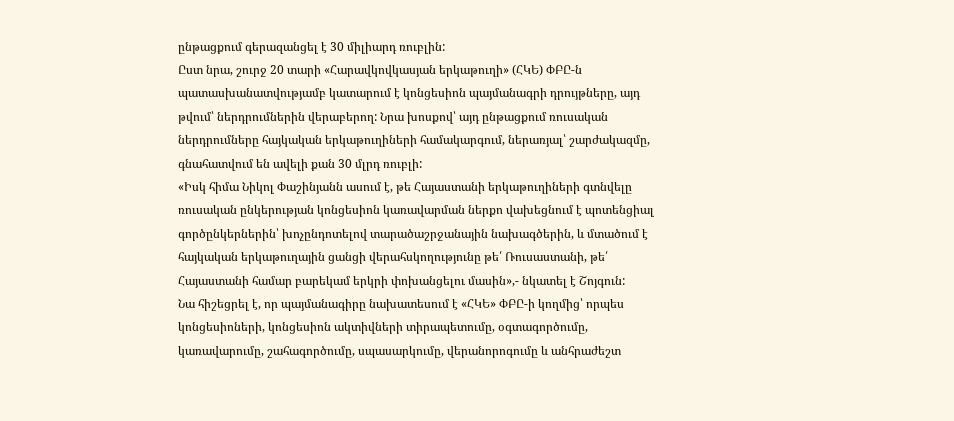ընթացքում գերազանցել է 30 միլիարդ ռուբլին:
Ըստ նրա, շուրջ 20 տարի «Հարավկովկասյան երկաթուղի» (ՀԿԵ) ՓԲԸ-ն պատասխանատվությամբ կատարում է կոնցեսիոն պայմանագրի դրույթները, այդ թվում՝ ներդրումներին վերաբերող: Նրա խոսքով՝ այդ ընթացքում ռուսական ներդրումները հայկական երկաթուղիների համակարգում, ներառյալ՝ շարժակազմը, գնահատվում են ավելի քան 30 մլրդ ռուբլի:
«Իսկ հիմա Նիկոլ Փաշինյանն ասում է, թե Հայաստանի երկաթուղիների գտնվելը ռուսական ընկերության կոնցեսիոն կառավարման ներքո վախեցնում է պոտենցիալ գործընկերներին՝ խոչընդոտելով տարածաշրջանային նախագծերին, և մտածում է հայկական երկաթուղային ցանցի վերահսկողությունը թե՛ Ռուսաստանի, թե՛ Հայաստանի համար բարեկամ երկրի փոխանցելու մասին»,- նկատել է Շոյգուն:
Նա հիշեցրել է, որ պայմանագիրը նախատեսում է «ՀԿԵ» ՓԲԸ-ի կողմից՝ որպես կոնցեսիոների, կոնցեսիոն ակտիվների տիրապետումը, օգտագործումը, կառավարումը, շահագործումը, սպասարկումը, վերանորոգումը և անհրաժեշտ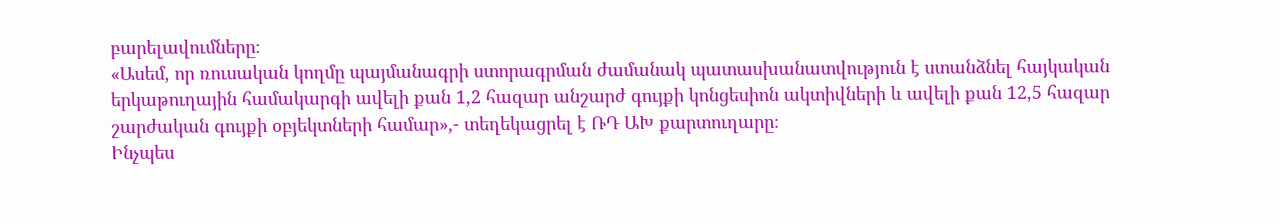բարելավումները։
«Ասեմ, որ ռուսական կողմը պայմանագրի ստորագրման ժամանակ պատասխանատվություն է ստանձնել հայկական երկաթուղային համակարգի ավելի քան 1,2 հազար անշարժ գույքի կոնցեսիոն ակտիվների և ավելի քան 12,5 հազար շարժական գույքի օբյեկտների համար»,- տեղեկացրել է ՌԴ ԱԽ քարտուղարը։
Ինչպես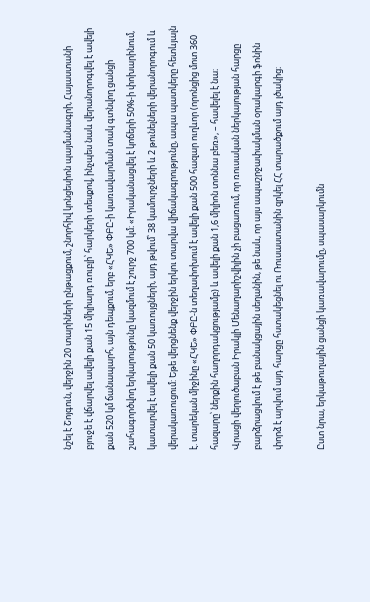նշել է Շոյգուն, վերջին 20 տարիների ընթացքում, շնորհիվ կոնցեսիոն պայմանագրի, Հայաստանի բյուջե է վճարվել ավելի քան 15 միլիարդ ռուբլի՝ հարկերի տեսքով, ինչպես նաև վերանորոգվել է ավելի քան 520 կմ ճանապարհ, այն դեպքում, երբ «ՀԿԵ» ՓԲԸ-ի կառավարման տակ գտնվող ցանցի շահագործվող երկարությունը կազմում է շուրջ 700 կմ։ «Իրականացվել է կոճերի 50%-ի փոխարինում, կատարվել է ավելի քան 50 կառույցների, այդ թվում՝ 38 կամուրջների և 2 թունելների վերանորոգում և վերակառուցում: Եթե վերցնենք վերջին երկու տարվա վիճակագրությունը, ապա պատկերը հետևյալն է. տարեկան միջինը «ՀԿԵ» ՓԲԸ-ն տեղափոխում է ավելի քան 500 հազար ուղևոր (որոնցից մոտ 360 հազարը՝ ներքին հաղորդակցությամբ) և ավելի քան 1,6 միլիոն տոննա բեռ», – հավելել է նա։
Վրացի վերլուծաբան Իրակլի Մենաղարիշվիլին չի բացառում, որ ռուսական ներկայության հարցը բարձրացվում է թե բանակցային սեղանին, թե նաև, որ այս ապաշրջափակման օրակարգի ֆոնին փորձ է արվում այդ հարցը հստակեցնել ու Ռուսաստանին զրկել ՀՀ տարածքում այդ լծակից։

Ըստ նրա, երկաթուղային ցանցի կառավարումը, սպասարկումն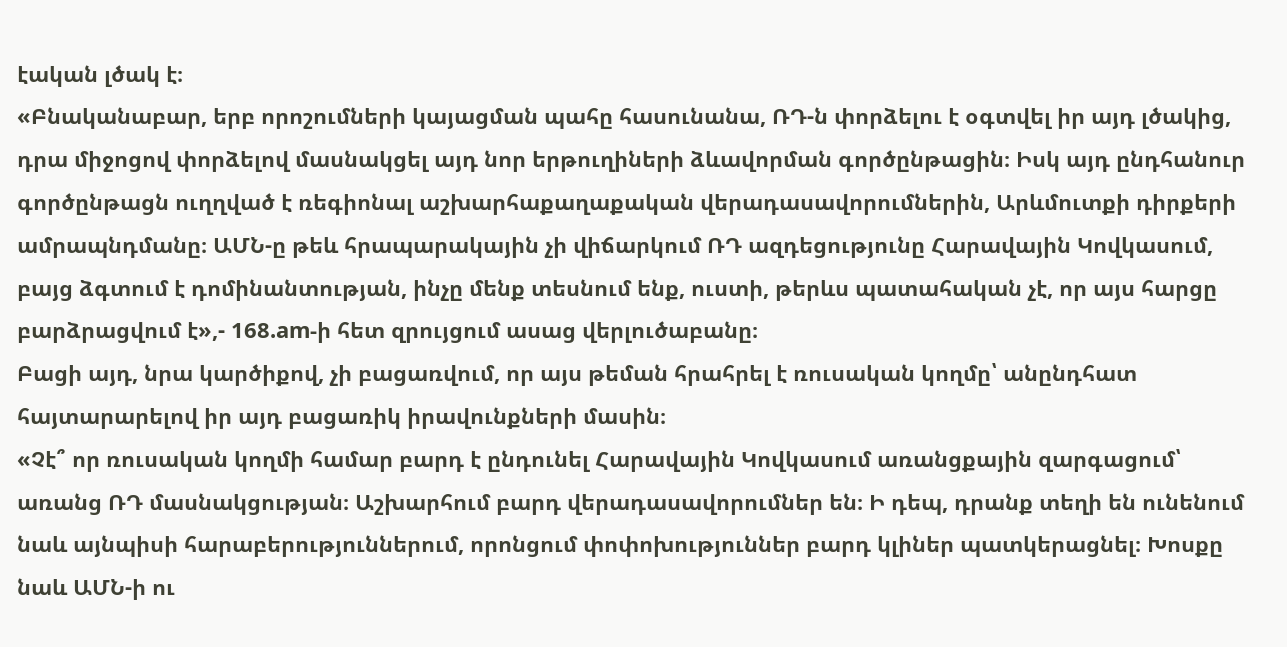էական լծակ է։
«Բնականաբար, երբ որոշումների կայացման պահը հասունանա, ՌԴ-ն փորձելու է օգտվել իր այդ լծակից, դրա միջոցով փորձելով մասնակցել այդ նոր երթուղիների ձևավորման գործընթացին։ Իսկ այդ ընդհանուր գործընթացն ուղղված է ռեգիոնալ աշխարհաքաղաքական վերադասավորումներին, Արևմուտքի դիրքերի ամրապնդմանը։ ԱՄՆ-ը թեև հրապարակային չի վիճարկում ՌԴ ազդեցությունը Հարավային Կովկասում, բայց ձգտում է դոմինանտության, ինչը մենք տեսնում ենք, ուստի, թերևս պատահական չէ, որ այս հարցը բարձրացվում է»,- 168.am-ի հետ զրույցում ասաց վերլուծաբանը։
Բացի այդ, նրա կարծիքով, չի բացառվում, որ այս թեման հրահրել է ռուսական կողմը՝ անընդհատ հայտարարելով իր այդ բացառիկ իրավունքների մասին։
«Չէ՞ որ ռուսական կողմի համար բարդ է ընդունել Հարավային Կովկասում առանցքային զարգացում՝ առանց ՌԴ մասնակցության։ Աշխարհում բարդ վերադասավորումներ են։ Ի դեպ, դրանք տեղի են ունենում նաև այնպիսի հարաբերություններում, որոնցում փոփոխություններ բարդ կլիներ պատկերացնել։ Խոսքը նաև ԱՄՆ-ի ու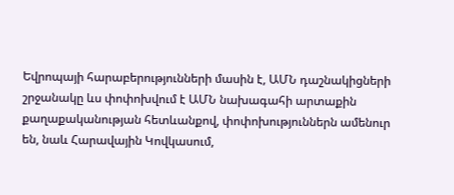Եվրոպայի հարաբերությունների մասին է, ԱՄՆ դաշնակիցների շրջանակը ևս փոփոխվում է ԱՄՆ նախագահի արտաքին քաղաքականության հետևանքով, փոփոխություններն ամենուր են, նաև Հարավային Կովկասում,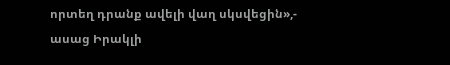որտեղ դրանք ավելի վաղ սկսվեցին»,- ասաց Իրակլի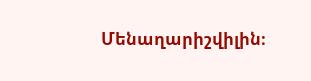Մենաղարիշվիլին։